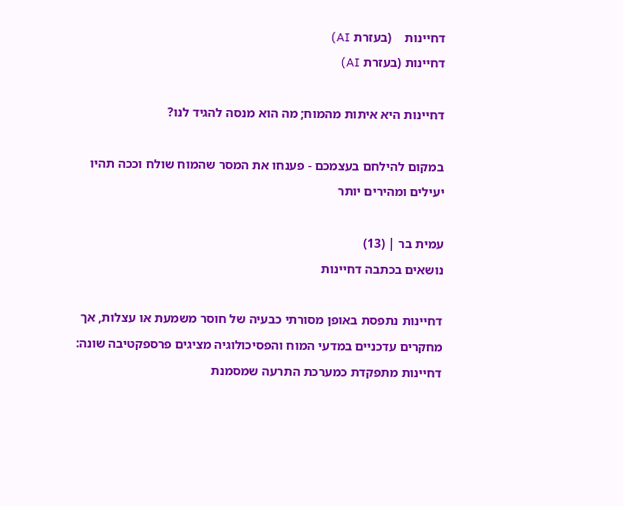דחיינות    (בעזרת AI)
דחיינות (בעזרת AI)

דחיינות היא איתות מהמוח; מה הוא מנסה להגיד לנו?

במקום להילחם בעצמכם - פענחו את המסר שהמוח שולח וככה תהיו יעילים ומהירים יותר

עמית בר | (13)
נושאים בכתבה דחיינות

דחיינות נתפסת באופן מסורתי כבעיה של חוסר משמעת או עצלות, אך מחקרים עדכניים במדעי המוח והפסיכולוגיה מציגים פרספקטיבה שונה: דחיינות מתפקדת כמערכת התרעה שמסמנת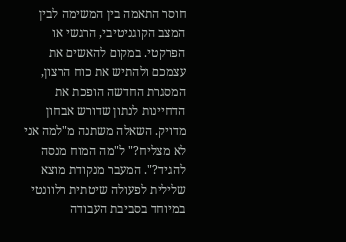חוסר התאמה בין המשימה לבין המצב הקוגניטיבי, הרגשי או הפרקטי. במקום להאשים את עצמכם ולהתיש את כוח הרצון, המסגרת החדשה הופכת את הדחיינות לנתון שדורש אבחון מדויק. השאלה משתנה מ"למה אני לא מצליח?" ל"מה המוח מנסה להגיד?". המעבר מנקודת מוצא שלילית לפעולה שיטתית רלוונטי במיוחד בסביבת העבודה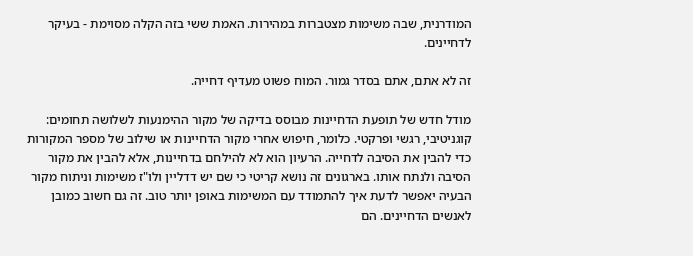המודרנית, שבה משימות מצטברות במהירות. האמת ששי בזה הקלה מסוימת - בעיקר לדחיינים.

זה לא אתם, אתם בסדר גמור. המוח פשוט מעדיף דחייה.

מודל חדש של תופעת הדחיינות מבוסס בדיקה של מקור ההימנעות לשלושה תחומים: קוגניטיבי, רגשי ופרקטי. כלומר, חיפוש אחרי מקור הדחיינות או שילוב של מספר המקורות כדי להבין את הסיבה לדחייה. הרעיון הוא לא להילחם בדחיינות, אלא להבין את מקור הסיבה ולנתח אותו. בארגונים זה נושא קריטי כי שם יש דדליין ולו"ז משימות וניתוח מקור הבעיה יאפשר לדעת איך להתמודד עם המשימות באופן יותר טוב. זה גם חשוב כמובן לאנשים הדחיינים. הם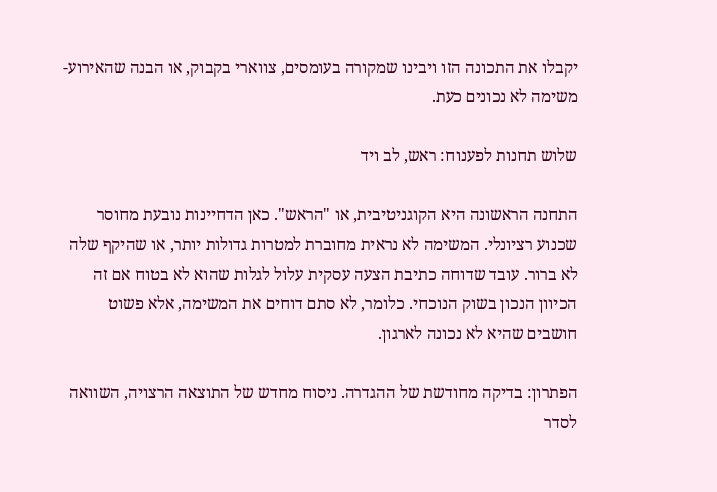יקבלו את התכונה הזו ויבינו שמקורה בעומסים, צווארי בקבוק, או הבנה שהאירוע-משימה לא נכונים כעת.

שלוש תחנות לפענוח: ראש, לב ויד

התחנה הראשונה היא הקוגניטיבית, או "הראש". כאן הדחיינות נובעת מחוסר שכנוע רציונלי. המשימה לא נראית מחוברת למטרות גדולות יותר, או שהיקף שלה לא ברור. עובד שדוחה כתיבת הצעה עסקית עלול לגלות שהוא לא בטוח אם זה הכיוון הנכון בשוק הנוכחי. כלומר, לא סתם דוחים את המשימה, אלא פשוט חושבים שהיא לא נכונה לארגון.

הפתרון: בדיקה מחודשת של ההגדרה. ניסוח מחדש של התוצאה הרצויה, השוואה לסדר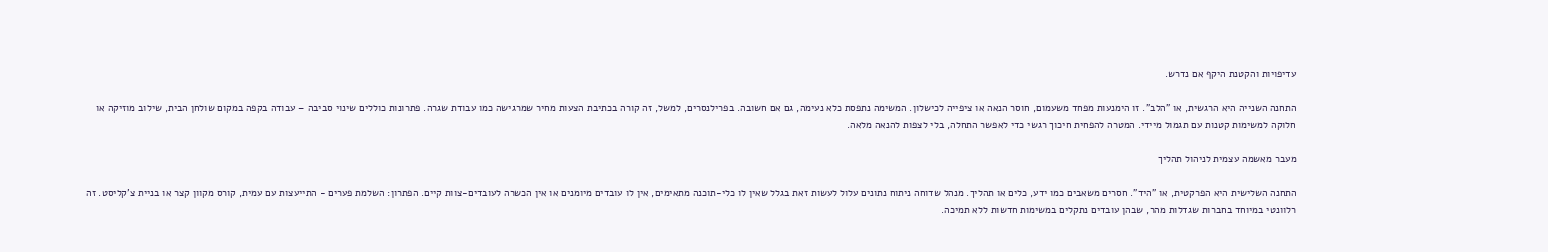עדיפויות והקטנת היקף אם נדרש.

התחנה השנייה היא הרגשית, או "הלב". זו הימנעות מפחד משעמום, חוסר הנאה או ציפייה לכישלון. המשימה נתפסת כלא נעימה, גם אם חשובה. בפרילנסרים, למשל, זה קורה בכתיבת הצעות מחיר שמרגישה כמו עבודת שגרה. פתרונות כוללים שינוי סביבה – עבודה בקפה במקום שולחן הבית, שילוב מוזיקה או חלוקה למשימות קטנות עם תגמול מיידי. המטרה להפחית חיכוך רגשי כדי לאפשר התחלה, בלי לצפות להנאה מלאה.

מעבר מאשמה עצמית לניהול תהליך

התחנה השלישית היא הפרקטית, או "היד". חסרים משאבים כמו ידע, כלים או תהליך. מנהל שדוחה ניתוח נתונים עלול לעשות זאת בגלל שאין לו כלי-תוכנה מתאימים, אין לו עובדים מיומנים או אין הכשרה לעובדים-צוות קיים. הפתרון: השלמת פערים - התייעצות עם עמית, קורס מקוון קצר או בניית צ'קליסט. זה רלוונטי במיוחד בחברות שגדלות מהר, שבהן עובדים נתקלים במשימות חדשות ללא תמיכה.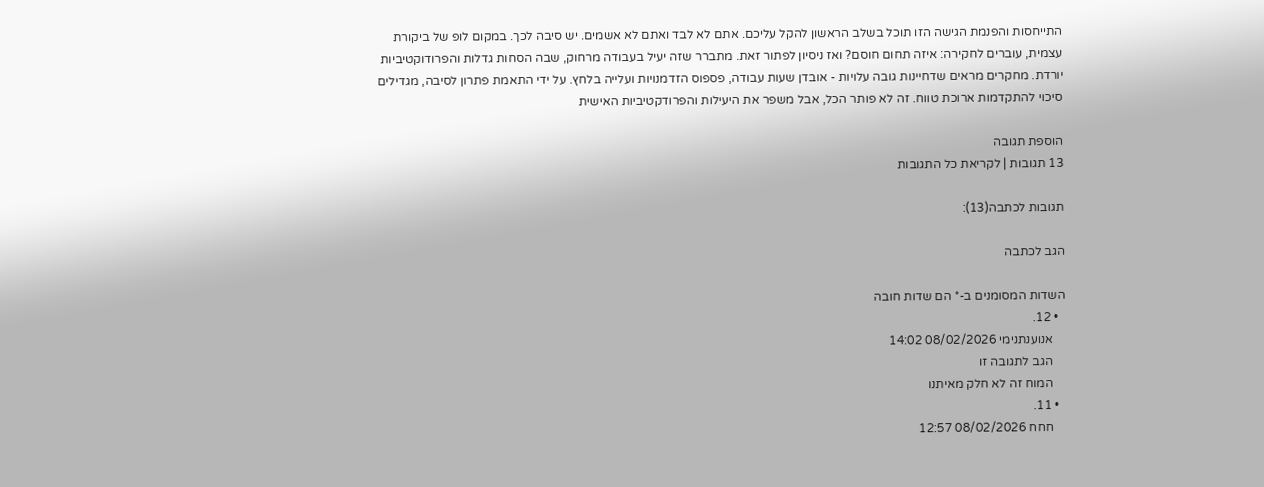התייחסות והפנמת הגישה הזו תוכל בשלב הראשון להקל עליכם. אתם לא לבד ואתם לא אשמים. יש סיבה לכך. במקום לופ של ביקורת עצמית, עוברים לחקירה: איזה תחום חוסם? ואז ניסיון לפתור זאת. מתברר שזה יעיל בעבודה מרחוק, שבה הסחות גדלות והפרודוקטיביות יורדת. מחקרים מראים שדחיינות גובה עלויות - אובדן שעות עבודה, פספוס הזדמנויות ועלייה בלחץ. על ידי התאמת פתרון לסיבה, מגדילים סיכוי להתקדמות ארוכת טווח. זה לא פותר הכל, אבל משפר את היעילות והפרודקטיביות האישית

הוספת תגובה
13 תגובות | לקריאת כל התגובות

תגובות לכתבה(13):

הגב לכתבה

השדות המסומנים ב-* הם שדות חובה
  • 12.
    אנוענתנימי 08/02/2026 14:02
    הגב לתגובה זו
    המוח זה לא חלק מאיתנו
  • 11.
    חחח 08/02/2026 12:57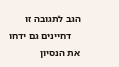הגב לתגובה זו
    דחיינים גם ידחו את הנסיון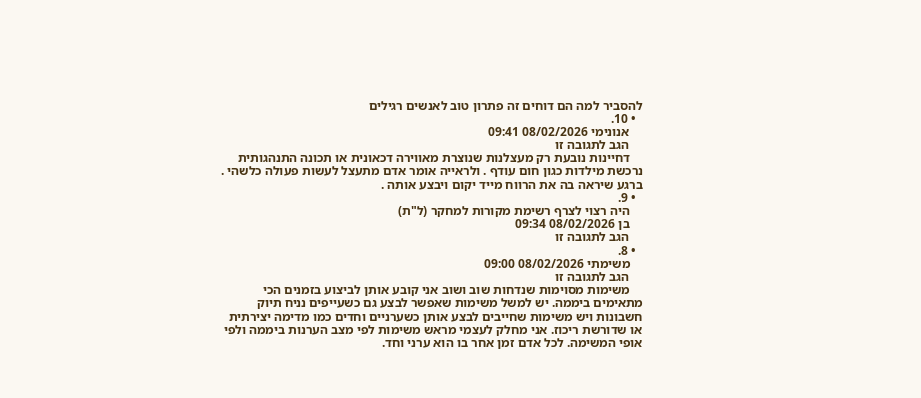להסביר למה הם דוחים זה פתרון טוב לאנשים רגילים
  • 10.
    אנונימי 08/02/2026 09:41
    הגב לתגובה זו
    דחיינות נובעת רק מעצלנות שנוצרת מאווירה דכאונית או תכונה התנהגותית נרכשת מילדות כגון חום עודף . ולראייה אומר אדם מתעצל לעשות פעולה כלשהי . ברגע שיראה בה את הרווח מייד יקום ויבצע אותה .
  • 9.
    היה רצוי לצרף רשימת מקורות למחקר (ל"ת)
    בן 08/02/2026 09:34
    הגב לתגובה זו
  • 8.
    משימתי 08/02/2026 09:00
    הגב לתגובה זו
    משימות מסוימות שנדחות שוב ושוב אני קובע אותן לביצוע בזמנים הכי מתאימים ביממה. יש למשל משימות שאפשר לבצע גם כשעייפים נניח תיוק חשבונות ויש משימות שחייבים לבצע אותן כשערניים וחדים כמו מדימה יצירתית או שדורשת ריכוז. אני מחלק לעצמי מראש משימות לפי מצב הערנות ביממה ולפי אופי המשימה. לכל אדם זמן אחר בו הוא ערני וחד.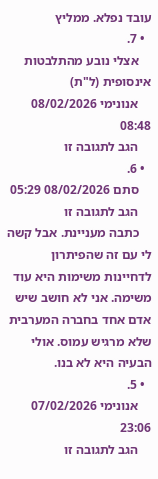עובד נפלא. ממליץ
  • 7.
    אצלי נובע מהתלבטות אינסופית (ל"ת)
    אנונימי 08/02/2026 08:48
    הגב לתגובה זו
  • 6.
    סתם 08/02/2026 05:29
    הגב לתגובה זו
    כתבה מעניינת. אבל קשה לי עם זה שהפיתרון לדחיינות משימות היא עוד משימה. אני לא חושב שיש אדם אחד בחברה המערבית שלא מרגיש עמוס. אולי הבעיה היא לא בנו.
  • 5.
    אנונימי 07/02/2026 23:06
    הגב לתגובה זו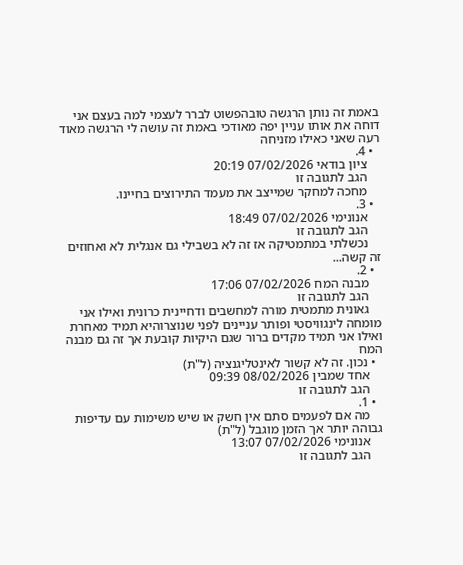באמת זה נותן הרגשה טובהפשוט לברר לעצמי למה בעצם אני דוחה את אותו עניין יפה מאודכי באמת זה עושה לי הרגשה מאוד רעה שאני כאילו מזניחה
  • 4.
    ציון בודאי 07/02/2026 20:19
    הגב לתגובה זו
    מחכה למחקר שמייצב את מעמד התירוצים בחיינו.
  • 3.
    אנונימי 07/02/2026 18:49
    הגב לתגובה זו
    נכשלתי במתמטיקה אז זה לא בשבילי גם אנגלית לא ואחוזים זה קשה...
  • 2.
    מבנה המח 07/02/2026 17:06
    הגב לתגובה זו
    גאונית מתמטית מורה למחשבים ודחיינית כרונית ואילו אני מומחה לינגוויסטי ופותר עניינים לפני שנוצרוהיא תמיד מאחרת ואילו אני תמיד מקדים ברור שגם היקיות קובעת אך זה גם מבנה המח
  • נכון. זה לא קשור לאינטליגנציה (ל"ת)
    אחד שמבין 08/02/2026 09:39
    הגב לתגובה זו
  • 1.
    מה אם לפעמים סתם אין חשק או שיש משימות עם עדיפות גבוהה יותר אך הזמן מוגבל (ל"ת)
    אנונימי 07/02/2026 13:07
    הגב לתגובה זו